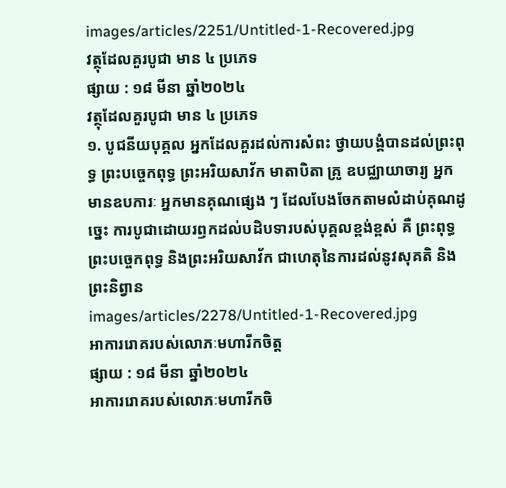images/articles/2251/Untitled-1-Recovered.jpg
វត្ថុដែលគួរបូជា មាន ៤ ប្រភេទ
ផ្សាយ : ១៨ មីនា ឆ្នាំ២០២៤
វត្ថុដែលគួរបូជា មាន ៤ ប្រភេទ
១. បូជនីយបុគ្គល អ្នកដែលគួរដល់ការសំពះ ថ្វាយបង្គំបានដល់ព្រះពុទ្ធ ព្រះបច្ចេកពុទ្ធ ព្រះអរិយសាវ័ក មាតាបិតា គ្រូ ឧបជ្ឈាយាចារ្យ អ្នកមានឧបការៈ អ្នកមានគុណផ្សេង ៗ ដែលបែងចែកតាមលំដាប់គុណដូច្នេះ ការបូជាដោយរឭកដល់បដិបទារបស់បុគ្គលខ្ពង់ខ្ពស់ គឺ ព្រះពុទ្ធ ព្រះបច្ចេកពុទ្ធ និងព្រះអរិយសាវ័ក ជាហេតុនៃការដល់នូវសុគតិ និងព្រះនិព្វាន
images/articles/2278/Untitled-1-Recovered.jpg
អាការរោគរបស់លោភៈមហារីកចិត្ត
ផ្សាយ : ១៨ មីនា ឆ្នាំ២០២៤
អាការរោគរបស់លោភៈមហារីកចិ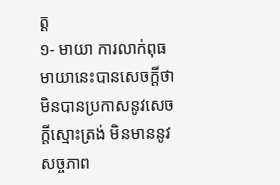ត្ត
១- មាយា ការលាក់ពុធ មាយានេះបានសេចក្ដីថា មិនបានប្រកាសនូវសេចក្ដីស្មោះត្រង់ មិនមាននូវសច្ចភាព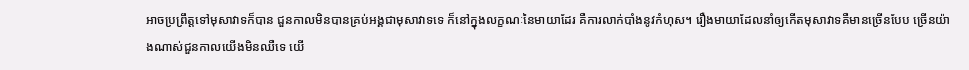អាចប្រព្រឹត្តទៅមុសាវាទក៏បាន ជួនកាលមិនបានគ្រប់អង្គជាមុសាវាទទេ ក៏នៅក្នុងលក្ខណៈនៃមាយាដែរ គឺការលាក់បាំងនូវកំហុស។ រឿងមាយាដែលនាំឲ្យកើតមុសាវាទគឺមានច្រើនបែប ច្រើនយ៉ាងណាស់ជួនកាលយើងមិនឈឺទេ យើ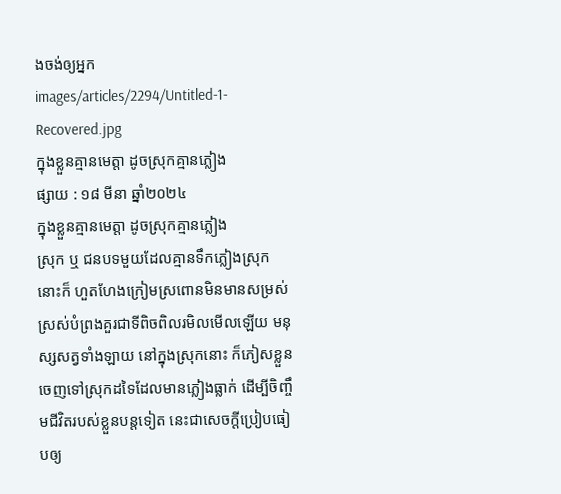ងចង់ឲ្យអ្នក
images/articles/2294/Untitled-1-Recovered.jpg
ក្នុងខ្លួនគ្មានមេត្តា ដូចស្រុកគ្មានភ្លៀង
ផ្សាយ : ១៨ មីនា ឆ្នាំ២០២៤
ក្នុងខ្លួនគ្មានមេត្តា ដូចស្រុកគ្មានភ្លៀង
ស្រុក ឬ ជនបទមួយដែលគ្មានទឹកភ្លៀងស្រុកនោះក៏ ហួតហែងក្រៀមស្រពោនមិនមានសម្រស់ស្រស់បំព្រងគួរជាទីពិចពិលរមិលមើលឡើយ មនុស្សសត្វទាំងឡាយ នៅក្នុងស្រុកនោះ ក៏ភៀសខ្លួនចេញទៅស្រុកដទៃដែលមានភ្លៀងធ្លាក់ ដើម្បីចិញ្ចឹមជីវិតរបស់ខ្លួនបន្តទៀត នេះជាសេចក្ដីប្រៀបធៀបឲ្យ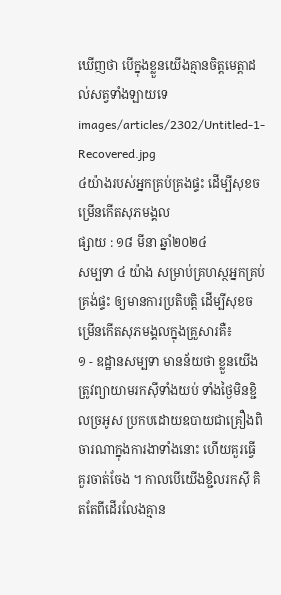ឃើញថា បើក្នុងខ្លួនយើងគ្មានចិត្តមេត្តាដល់សត្វទាំងឡាយទេ
images/articles/2302/Untitled-1-Recovered.jpg
៤យ៉ាងរបស់អ្នកគ្រប់គ្រងផ្ទះ ដើម្បីសុខចម្រើនកើតសុភមង្គល
ផ្សាយ : ១៨ មីនា ឆ្នាំ២០២៤
សម្បទា ៤ យ៉ាង សម្រាប់គ្រហស្ថអ្នកគ្រប់គ្រង់ផ្ទះ ឲ្យមានការប្រតិបត្តិ ដើម្បីសុខចម្រើនកើតសុភមង្គលក្នុងគ្រួសារគឺ៖
១ - ឧដ្ឋានសម្បទា មានន័យថា ខ្លួនយើងត្រូវព្យាយាមរកស៊ីទាំងយប់ ទាំងថ្ងៃមិនខ្ជិលច្រអូស ប្រកបដោយឧបាយជាគ្រឿងពិចារណាក្នុងការងាទាំងនោះ ហើយគួរធ្វើ គួរចាត់ចែង ។ កាលបើយើងខ្ជិលរកស៊ី គិតតែពីដើរលែងគ្មាន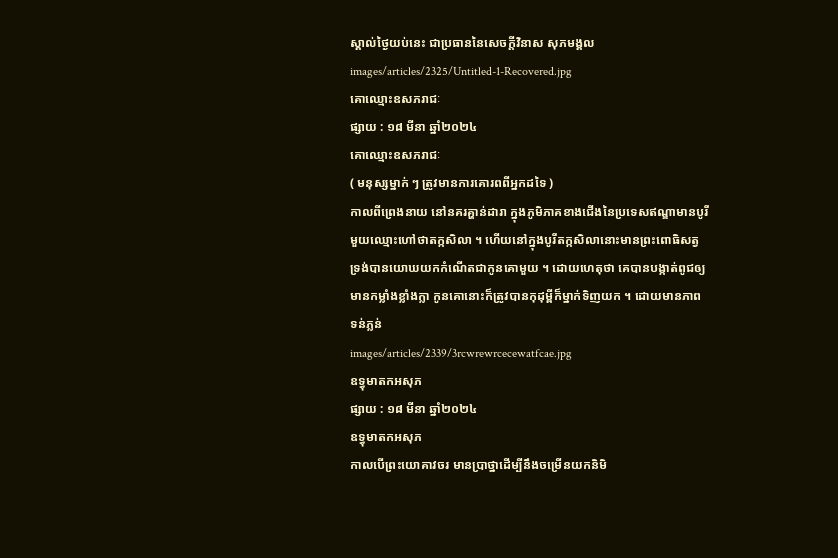ស្គាល់ថ្ងៃយប់នេះ ជាប្រធាននៃសេចក្តីវិនាស សុភមង្គល
images/articles/2325/Untitled-1-Recovered.jpg
គោឈ្មោះឧសភរាជៈ
ផ្សាយ : ១៨ មីនា ឆ្នាំ២០២៤
គោឈ្មោះឧសភរាជៈ
( មនុស្សម្នាក់ ៗ ត្រូវមានការគោរពពីអ្នកដទៃ )
កាលពីព្រេងនាយ នៅនគរគ្ហាន់ដារា ក្នុងភូមិភាគខាងជើងនៃប្រទេសឥណ្ឌាមានបូរីមួយឈ្មោះហៅថាតក្កសិលា ។ ហើយនៅក្នុងបូរីតក្កសិលានោះមានព្រះពោធិសត្វ ទ្រង់បានយោឃយកកំណើតជាកូនគោមួយ ។ ដោយហេតុថា គេបានបង្កាត់ពូជឲ្យមានកម្លាំងខ្លាំងក្លា កូនគោនោះក៏ត្រូវបានកុដុម្ពីក៏ម្នាក់ទិញយក ។ ដោយមានភាពទន់ភ្លន់
images/articles/2339/3rcwrewrcecewatfcae.jpg
ឧទ្ធុមាតកអសុភ
ផ្សាយ : ១៨ មីនា ឆ្នាំ២០២៤
ឧទ្ធុមាតកអសុភ
កាលបើព្រះយោគាវចរ មានប្រាថ្នាដើម្បីនឹងចម្រើនយកនិមិ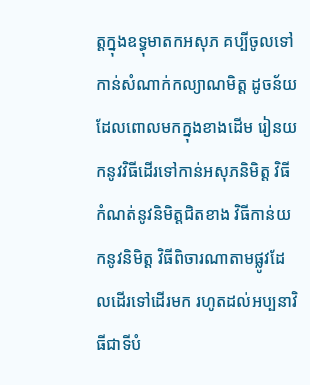ត្តក្នុងឧទ្ធុមាតកអសុភ គប្បីចូលទៅកាន់សំណាក់កល្យាណមិត្ត ដូចន័យដែលពោលមកក្នុងខាងដើម រៀនយកនូវវិធីដើរទៅកាន់អសុភនិមិត្ត វិធីកំណត់នូវនិមិត្តជិតខាង វិធីកាន់យកនូវនិមិត្ត វិធីពិចារណាតាមផ្លូវដែលដើរទៅដើរមក រហូតដល់អប្បនាវិធីជាទីបំ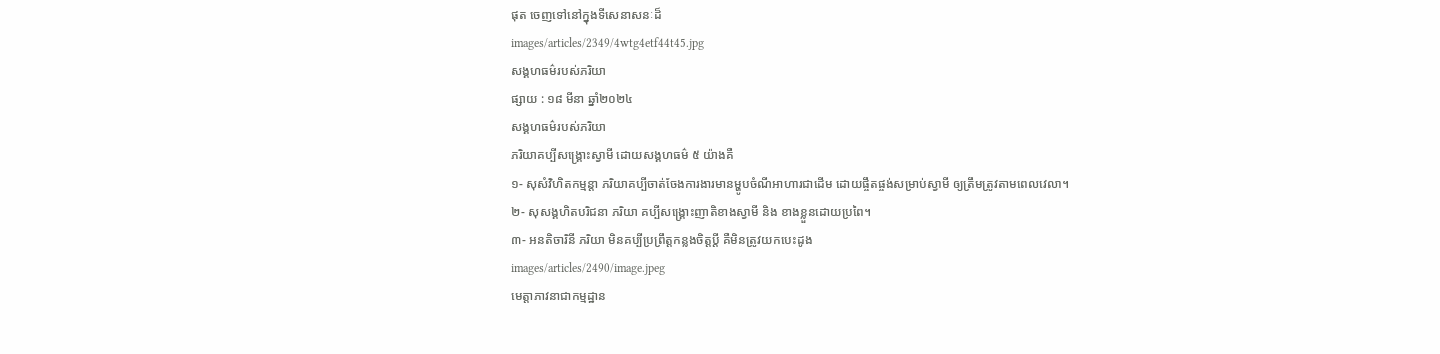ផុត ចេញទៅនៅក្នុងទីសេនាសនៈដ៏
images/articles/2349/4wtg4etf44t45.jpg
សង្គហធម៌របស់ភរិយា
ផ្សាយ : ១៨ មីនា ឆ្នាំ២០២៤
សង្គហធម៌របស់ភរិយា
ភរិយាគប្បីសង្គ្រោះស្វាមី ដោយសង្គហធម៌ ៥ យ៉ាងគឺ
១- សុសំវិហិតកម្មន្តា ភរិយាគប្បីចាត់ចែងការងារមានម្ហូបចំណីអាហារជាដើម ដោយផ្ចឹតផ្ចង់សម្រាប់ស្វាមី ឲ្យត្រឹមត្រូវតាមពេលវេលា។
២- សុសង្គហិតបរិជនា ភរិយា គប្បីសង្គ្រោះញាតិខាងស្វាមី និង ខាងខ្លួនដោយប្រពៃ។
៣- អនតិចារិនី ភរិយា មិនគប្បីប្រព្រឹត្តកន្លងចិត្តប្ដី គឺមិនត្រូវយកបេះដូង
images/articles/2490/image.jpeg
មេត្តាភាវនាជាកម្មដ្ឋាន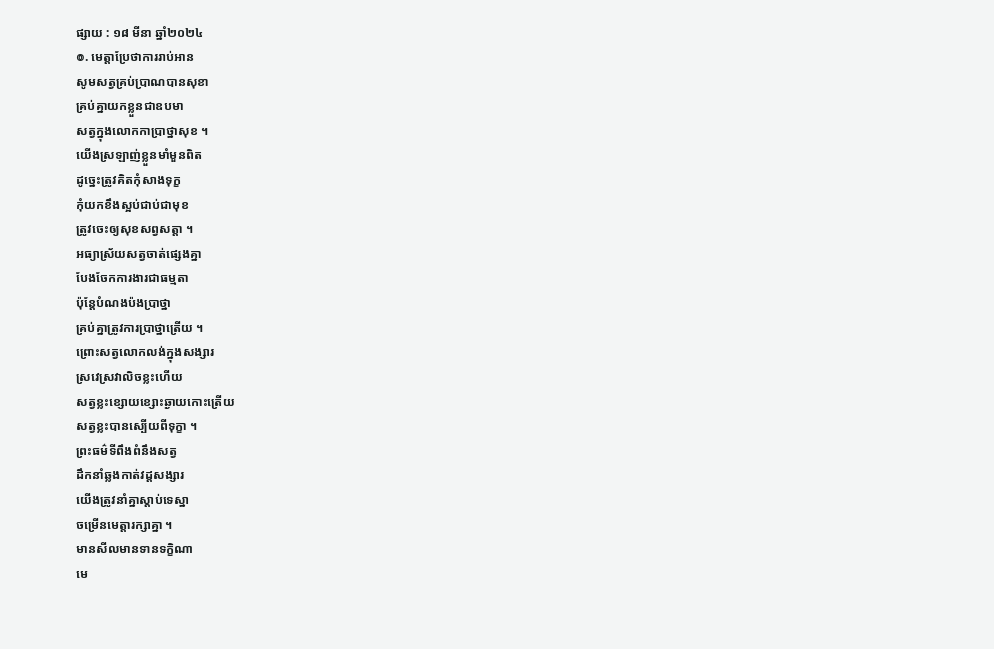ផ្សាយ : ១៨ មីនា ឆ្នាំ២០២៤
៙. មេត្តាប្រែថាការរាប់អាន
សូមសត្វគ្រប់ប្រាណបានសុខា
គ្រប់គ្នាយកខ្លួនជាឧបមា
សត្វក្នុងលោកកាប្រាថ្នាសុខ ។
យើងស្រឡាញ់ខ្លួនមាំមួនពិត
ដូច្នេះត្រូវគិតកុំសាងទុក្ខ
កុំយកខឹងស្អប់ជាប់ជាមុខ
ត្រូវចេះឲ្យសុខសព្វសត្តា ។
អធ្យាស្រ័យសត្វចាត់ផ្សេងគ្នា
បែងចែកការងារជាធម្មតា
ប៉ុន្តែបំណងប៉ងប្រាថ្នា
គ្រប់គ្នាត្រូវការប្រាថ្នាត្រើយ ។
ព្រោះសត្វលោកលង់ក្នុងសង្សារ
ស្រវេស្រវាលិចខ្លះហើយ
សត្វខ្លះខ្សោយខ្សោះឆ្ងាយកោះត្រើយ
សត្វខ្លះបានស្បើយពីទុក្ខា ។
ព្រះធម៌ទីពឹងពំនឹងសត្វ
ដឹកនាំឆ្លងកាត់វដ្ដសង្សារ
យើងត្រូវនាំគ្នាស្ដាប់ទេស្នា
ចម្រើនមេត្តារក្សាគ្នា ។
មានសីលមានទានទក្ខិណា
មេ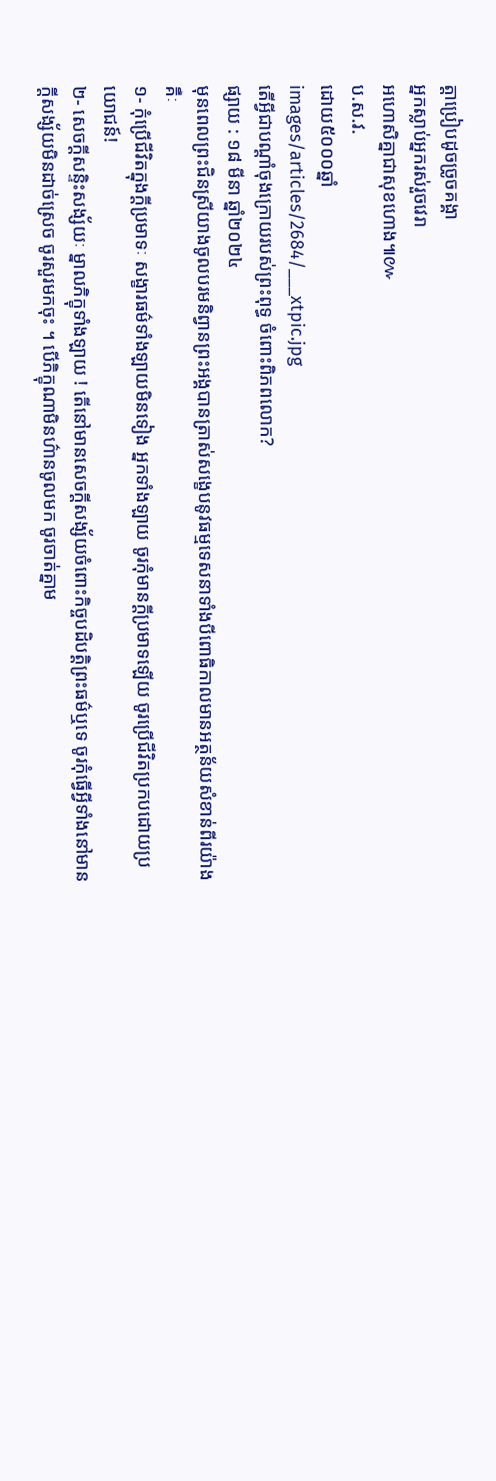ត្តាប្រៀបដូចច្រូចគង្គា
អ្នកស្លាប់អ្នករស់រួចវេរា
អហោសិគ្នាជាសុខហោង៕៚
ប.ស.វ.
ដោយ៥០០០ឆ្នាំ
images/articles/2684/___xtpic.jpg
តើអ្វីជាបណ្តាំចុងក្រោយរបស់ព្រះពុទ្ធ ចំពោះពិភពលោក?
ផ្សាយ : ១៨ មីនា ឆ្នាំ២០២៤
មុនពេលព្រះជិនស្រីយាងចូលបរមនិព្វានព្រះអង្គបានត្រាស់សង្ខេបនូវធម្មទេសនាទាំងបីពោធិកាលមានអត្ថន័យសំខាន់ពីរយ៉ាងគឺៈ
១- កុំប្រើជីវិតក្នុងក្តីប្រមាទៈ សង្ខារធម៌ទាំងឡាយមិនទៀង អ្នកទាំងឡាយ ចូរកុំមានក្តីប្រមាទឡើយ ចូរប្រើជីវិតប្រកបដោយប្រយោជន៍!
២- សេចក្តីសន្ទិះសង្ស័យៈ ម្នាលភិក្ខុទាំងឡាយ ! តើនៅមានសេចក្តីសង្ស័យចំពោះកិច្ចបដិបត្តិព្រះធម៌ឬទេ ចូរកុំធ្វើអ្វីទាំងនៅមានក្តីសង្ស័យមិនដាច់ស្រេច ចូរសួរមកចុះ ។ បើភិក្ខុណាមិនហ៌ានចូលមក ចូរចាត់គ្នាម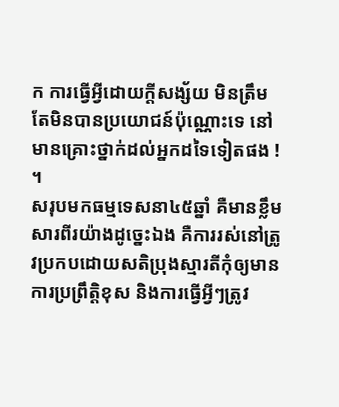ក ការធ្វើអ្វីដោយក្តីសង្ស័យ មិនត្រឹមតែមិនបានប្រយោជន៍ប៉ុណ្ណោះទេ នៅមានគ្រោះថ្នាក់ដល់អ្នកដទៃទៀតផង ! ។
សរុបមកធម្មទេសនា៤៥ឆ្នាំ គឺមានខ្លឹមសារពីរយ៉ាងដូច្នេះឯង គឺការរស់នៅត្រូវប្រកបដោយសតិប្រុងស្មារតីកុំឲ្យមានការប្រព្រឹត្តិខុស និងការធ្វើអ្វីៗត្រូវ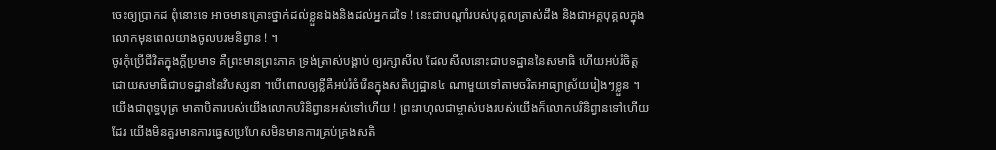ចេះឲ្យប្រាកដ ពុំនោះទេ អាចមានគ្រោះថ្នាក់ដល់ខ្លួនឯងនិងដល់អ្នកដទៃ ! នេះជាបណ្តាំរបស់បុគ្គលត្រាស់ដឹង និងជាអគ្គបុគ្គលក្នុងលោកមុនពេលយាងចូលបរមនិព្វាន ! ។
ចូរកុំប្រើជីវិតក្នុងក្តីប្រមាទ គឺព្រះមានព្រះភាគ ទ្រង់ត្រាស់បង្គាប់ ឲ្យរក្សាសីល ដែលសីលនោះជាបទដ្ឋាននៃសមាធិ ហើយអប់រំចិត្តដោយសមាធិជាបទដ្ឋាននៃវិបស្សនា ។បើពោលឲ្យខ្លីគឺអប់រំចំរើនក្នុងសតិប្បដ្ឋាន៤ ណាមួយទៅតាមចរិតអាធ្យាស្រ័យរៀងៗខ្លួន ។ យើងជាពុទ្ធបុត្រ មាតាបិតារបស់យើងលោកបរិនិព្វានអស់ទៅហើយ ! ព្រះរាហុលជាម្ចាស់បងរបស់យើងក៏លោកបរិនិព្វានទៅហើយដែរ យើងមិនគួរមានការធ្វេសប្រហែសមិនមានការគ្រប់គ្រងសតិ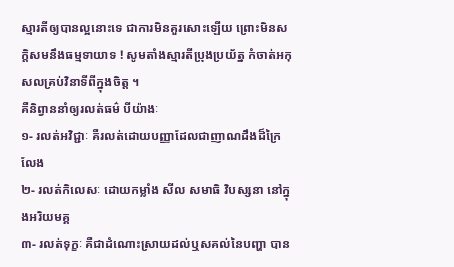ស្មារតីឲ្យបានល្អនោះទេ ជាការមិនគួរសោះឡើយ ព្រោះមិនសក្តិសមនឹងធម្មទាយាទ ! សូមតាំងស្មារតីប្រុងប្រយ័ត្ន កំចាត់អកុសលគ្រប់វិនាទីពីក្នុងចិត្ត ។
គឺនិព្វាននាំឲ្យរលត់ធម៌ បីយ៉ាងៈ
១- រលត់អវិជ្ជាៈ គឺរលត់ដោយបញ្ញាដែលជាញាណដឹងដ៏ក្រៃលែង
២- រលត់កិលេសៈ ដោយកម្លាំង សីល សមាធិ វិបស្សនា នៅក្នុងអរិយមគ្គ
៣- រលត់ទុក្ខៈ គឺជាដំណោះស្រាយដល់ឬសគល់នៃបញ្ហា បាន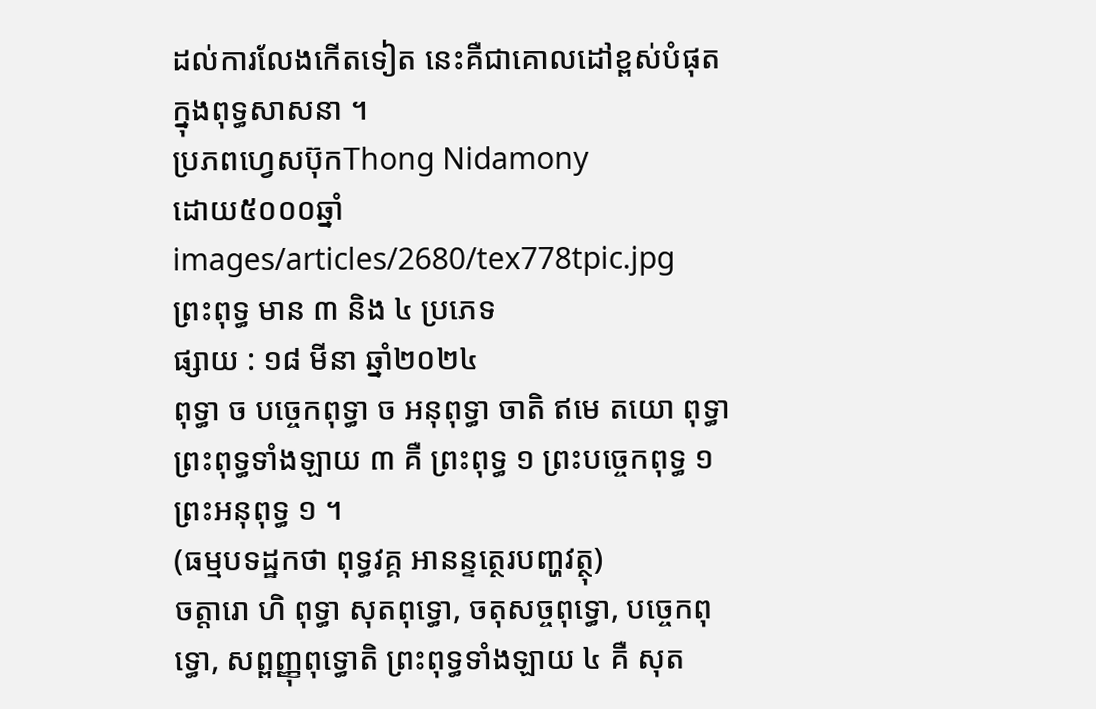ដល់ការលែងកើតទៀត នេះគឺជាគោលដៅខ្ពស់បំផុតក្នុងពុទ្ធសាសនា ។
ប្រភពហ្វេសប៊ុកThong Nidamony
ដោយ៥០០០ឆ្នាំ
images/articles/2680/tex778tpic.jpg
ព្រះពុទ្ធ មាន ៣ និង ៤ ប្រភេទ
ផ្សាយ : ១៨ មីនា ឆ្នាំ២០២៤
ពុទ្ធា ច បច្ចេកពុទ្ធា ច អនុពុទ្ធា ចាតិ ឥមេ តយោ ពុទ្ធា ព្រះពុទ្ធទាំងឡាយ ៣ គឺ ព្រះពុទ្ធ ១ ព្រះបច្ចេកពុទ្ធ ១ ព្រះអនុពុទ្ធ ១ ។
(ធម្មបទដ្ឋកថា ពុទ្ធវគ្គ អានន្ទត្ថេរបញ្ហវត្ថុ)
ចត្តារោ ហិ ពុទ្ធា សុតពុទ្ធោ, ចតុសច្ចពុទ្ធោ, បច្ចេកពុទ្ធោ, សព្ពញ្ញុពុទ្ធោតិ ព្រះពុទ្ធទាំងឡាយ ៤ គឺ សុត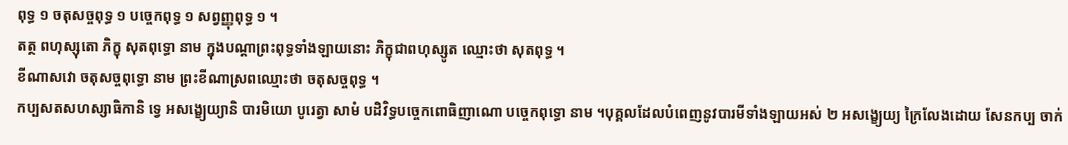ពុទ្ធ ១ ចតុសច្ចពុទ្ធ ១ បច្ចេកពុទ្ធ ១ សព្វញ្ញុពុទ្ធ ១ ។
តត្ថ ពហុស្សុតោ ភិក្ខុ សុតពុទ្ធោ នាម ក្នុងបណ្ដាព្រះពុទ្ធទាំងឡាយនោះ ភិក្ខុជាពហុស្សូត ឈ្មោះថា សុតពុទ្ធ ។
ខីណាសវោ ចតុសច្ចពុទ្ធោ នាម ព្រះខីណាស្រពឈ្មោះថា ចតុសច្ចពុទ្ធ ។
កប្បសតសហស្សាធិកានិ ទ្វេ អសង្ខ្យេយ្យានិ បារមិយោ បូរេត្វា សាមំ បដិវិទ្ធបច្ចេកពោធិញាណោ បច្ចេកពុទ្ធោ នាម ។បុគ្គលដែលបំពេញនូវបារមីទាំងឡាយអស់ ២ អសង្ខ្យេយ្យ ក្រៃលែងដោយ សែនកប្ប ចាក់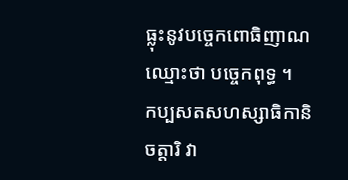ធ្លុះនូវបច្ចេកពោធិញាណ ឈ្មោះថា បច្ចេកពុទ្ធ ។
កប្បសតសហស្សាធិកានិ ចត្តារិ វា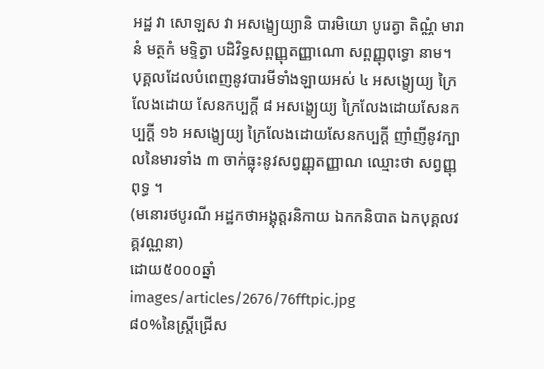អដ្ឋ វា សោឡស វា អសង្ខ្យេយ្យានិ បារមិយោ បូរេត្វា តិណ្ណំ មារានំ មត្ថកំ មទ្ទិត្វា បដិវិទ្ធសព្ពញ្ញុតញ្ញាណោ សព្ពញ្ញុពុទ្ធោ នាម។
បុគ្គលដែលបំពេញនូវបារមីទាំងឡាយអស់ ៤ អសង្ខ្យេយ្យ ក្រៃលែងដោយ សែនកប្បក្ដី ៨ អសង្ខ្យេយ្យ ក្រៃលែងដោយសែនកប្បក្ដី ១៦ អសង្ខ្យេយ្យ ក្រៃលែងដោយសែនកប្បក្ដី ញាំញីនូវក្បាលនៃមារទាំង ៣ ចាក់ធ្លុះនូវសព្វញ្ញុតញ្ញាណ ឈ្មោះថា សព្វញ្ញុពុទ្ធ ។
(មនោរថបូរណី អដ្ឋកថាអង្គុត្តរនិកាយ ឯកកនិបាត ឯកបុគ្គលវគ្គវណ្ណនា)
ដោយ៥០០០ឆ្នាំ
images/articles/2676/76fftpic.jpg
៨០%នៃស្ត្រីជ្រើស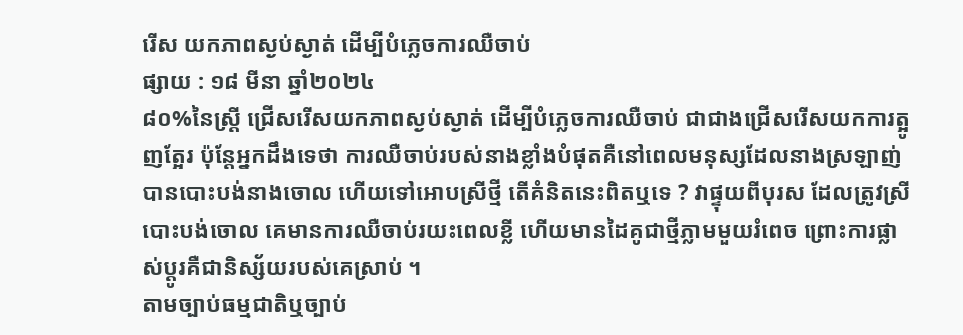រើស យកភាពស្ងប់ស្ងាត់ ដើម្បីបំភ្លេចការឈឺចាប់
ផ្សាយ : ១៨ មីនា ឆ្នាំ២០២៤
៨០%នៃស្ត្រី ជ្រើសរើសយកភាពស្ងប់ស្ងាត់ ដើម្បីបំភ្លេចការឈឺចាប់ ជាជាងជ្រើសរើសយកការត្អូញត្អែរ ប៉ុន្តែអ្នកដឹងទេថា ការឈឺចាប់របស់នាងខ្លាំងបំផុតគឺនៅពេលមនុស្សដែលនាងស្រឡាញ់បានបោះបង់នាងចោល ហើយទៅអោបស្រីថ្មី តើគំនិតនេះពិតឬទេ ? វាផ្ទុយពីបុរស ដែលត្រូវស្រីបោះបង់ចោល គេមានការឈឺចាប់រយះពេលខ្លី ហើយមានដៃគូជាថ្មីភ្លាមមួយរំពេច ព្រោះការផ្លាស់ប្តូរគឺជានិស្ស័យរបស់គេស្រាប់ ។
តាមច្បាប់ធម្មជាតិឬច្បាប់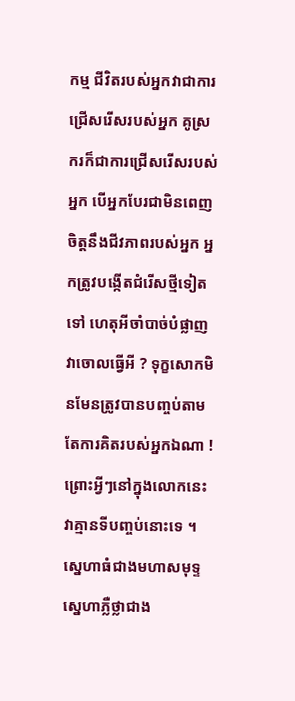កម្ម ជីវិតរបស់អ្នកវាជាការជ្រើសរើសរបស់អ្នក គូស្រករក៏ជាការជ្រើសរើសរបស់អ្នក បើអ្នកបែរជាមិនពេញចិត្តនឹងជីវភាពរបស់អ្នក អ្នកត្រូវបង្កើតជំរើសថ្មីទៀតទៅ ហេតុអីចាំបាច់បំផ្លាញវាចោលធ្វើអី ? ទុក្ខសោកមិនមែនត្រូវបានបញ្ចប់តាមតែការគិតរបស់អ្នកឯណា ! ព្រោះអ្វីៗនៅក្នុងលោកនេះវាគ្មានទីបញ្ចប់នោះទេ ។
ស្នេហាធំជាងមហាសមុទ្ទ ស្នេហាភ្លឺថ្លាជាង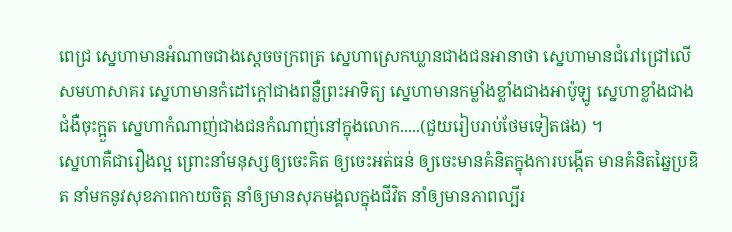ពេជ្រ ស្នេហាមានអំណាចជាងស្តេចចក្រពត្រ ស្នេហាស្រេកឃ្លានជាងជនអានាថា ស្នេហាមានជំរៅជ្រៅលើសមហាសាគរ ស្នេហាមានកំដៅក្តៅជាងពន្លឺព្រះអាទិត្យ ស្នេហាមានកម្លាំងខ្លាំងជាងអាប៉ូឡូ ស្នេហាខ្លាំងជាងជំងឺចុះក្អួត ស្នេហាកំណាញ់ជាងជនកំណាញ់នៅក្នុងលោក.....(ជួយរៀបរាប់ថែមទៀតផង) ។
ស្នេហាគឺជារឿងល្អ ព្រោះនាំមនុស្សឲ្យចេះគិត ឲ្យចេះអត់ធន់ ឲ្យចេះមានគំនិតក្នុងការបង្កើត មានគំនិតឆ្នៃប្រឌិត នាំមកនូវសុខភាពកាយចិត្ត នាំឲ្យមានសុភមង្គលក្នុងជីវិត នាំឲ្យមានភាពល្បីរ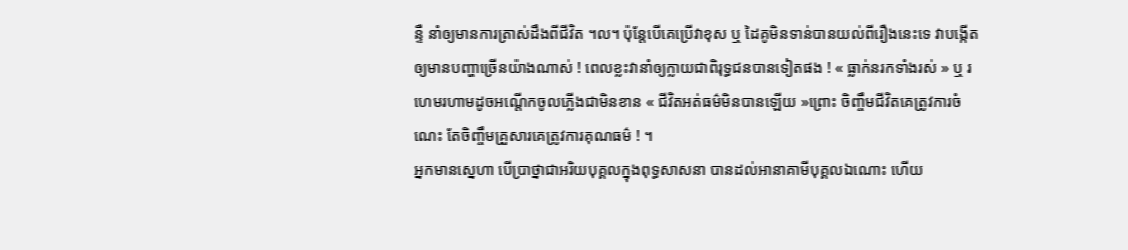ន្ទឺ នាំឲ្យមានការត្រាស់ដឹងពីជីវិត ។ល។ ប៉ុន្តែបើគេប្រើវាខុស ឬ ដៃគូមិនទាន់បានយល់ពីរឿងនេះទេ វាបង្កើតឲ្យមានបញ្ហាច្រើនយ៉ាងណាស់ ! ពេលខ្លះវានាំឲ្យក្លាយជាពិរុទ្ធជនបានទៀតផង ! « ធ្លាក់នរកទាំងរស់ » ឬ រហេមរហាមដូចអណ្តើកចូលភ្លើងជាមិនខាន « ជីវិតអត់ធម៌មិនបានឡើយ »ព្រោះ ចិញ្ចឹមជីវិតគេត្រូវការចំណេះ តែចិញ្ចឹមគ្រួសារគេត្រូវការគុណធម៌ ! ។
អ្នកមានស្នេហា បើប្រាថ្នាជាអរិយបុគ្គលក្នុងពុទ្ធសាសនា បានដល់អានាគាមីបុគ្គលឯណោះ ហើយ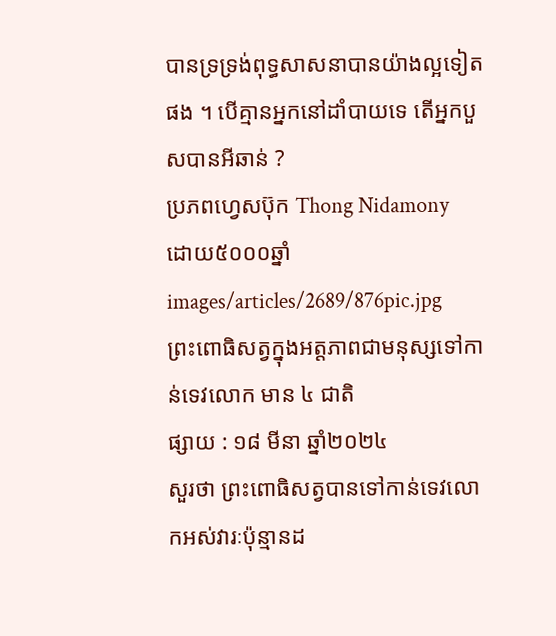បានទ្រទ្រង់ពុទ្ធសាសនាបានយ៉ាងល្អទៀតផង ។ បើគ្មានអ្នកនៅដាំបាយទេ តើអ្នកបួសបានអីឆាន់ ?
ប្រភពហ្វេសប៊ុក Thong Nidamony
ដោយ៥០០០ឆ្នាំ
images/articles/2689/876pic.jpg
ព្រះពោធិសត្វក្នុងអត្តភាពជាមនុស្សទៅកាន់ទេវលោក មាន ៤ ជាតិ
ផ្សាយ : ១៨ មីនា ឆ្នាំ២០២៤
សួរថា ព្រះពោធិសត្វបានទៅកាន់ទេវលោកអស់វារៈប៉ុន្មានដ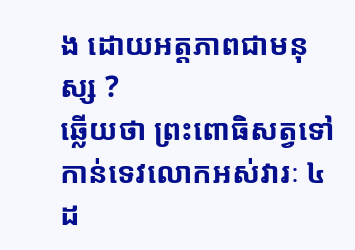ង ដោយអត្តភាពជាមនុស្ស ?
ឆ្លើយថា ព្រះពោធិសត្វទៅកាន់ទេវលោកអស់វារៈ ៤ ដ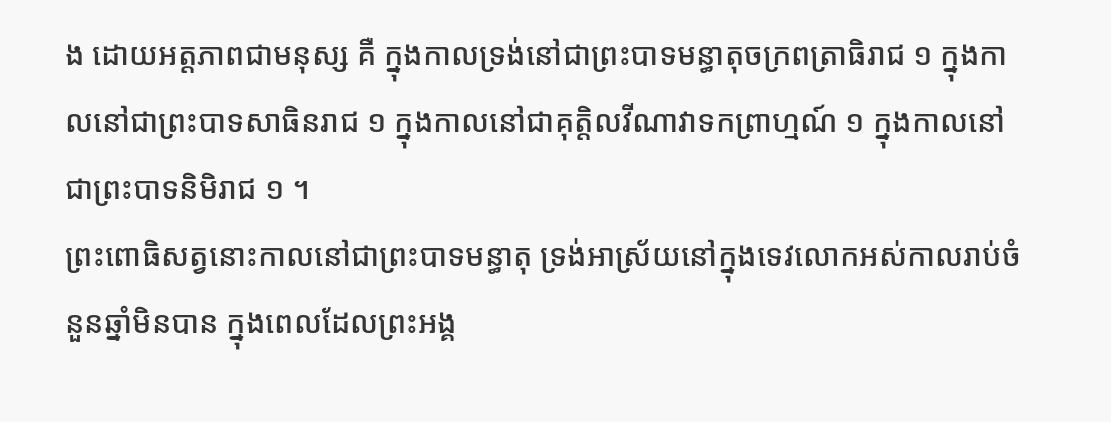ង ដោយអត្តភាពជាមនុស្ស គឺ ក្នុងកាលទ្រង់នៅជាព្រះបាទមន្ធាតុចក្រពត្រាធិរាជ ១ ក្នុងកាលនៅជាព្រះបាទសាធិនរាជ ១ ក្នុងកាលនៅជាគុត្តិលវីណាវាទកព្រាហ្មណ៍ ១ ក្នុងកាលនៅជាព្រះបាទនិមិរាជ ១ ។
ព្រះពោធិសត្វនោះកាលនៅជាព្រះបាទមន្ធាតុ ទ្រង់អាស្រ័យនៅក្នុងទេវលោកអស់កាលរាប់ចំនួនឆ្នាំមិនបាន ក្នុងពេលដែលព្រះអង្គ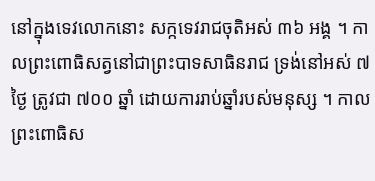នៅក្នុងទេវលោកនោះ សក្កទេវរាជចុតិអស់ ៣៦ អង្គ ។ កាលព្រះពោធិសត្វនៅជាព្រះបាទសាធិនរាជ ទ្រង់នៅអស់ ៧ ថ្ងៃ ត្រូវជា ៧០០ ឆ្នាំ ដោយការរាប់ឆ្នាំរបស់មនុស្ស ។ កាលព្រះពោធិស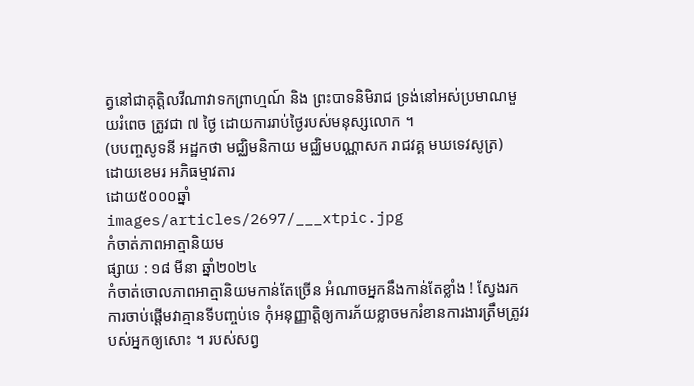ត្វនៅជាគុត្តិលវីណាវាទកព្រាហ្មណ៍ និង ព្រះបាទនិមិរាជ ទ្រង់នៅអស់ប្រមាណមួយរំពេច ត្រូវជា ៧ ថ្ងៃ ដោយការរាប់ថ្ងៃរបស់មនុស្សលោក ។
(បបញ្ចសូទនី អដ្ឋកថា មជ្ឈិមនិកាយ មជ្ឈិមបណ្ណាសក រាជវគ្គ មឃទេវសូត្រ)
ដោយខេមរ អភិធម្មាវតារ
ដោយ៥០០០ឆ្នាំ
images/articles/2697/___xtpic.jpg
កំចាត់ភាពអាត្មានិយម
ផ្សាយ : ១៨ មីនា ឆ្នាំ២០២៤
កំចាត់ចោលភាពអាត្មានិយមកាន់តែច្រើន អំណាចអ្នកនឹងកាន់តែខ្លាំង ! ស្វែងរកការចាប់ផ្តើមវាគ្មានទីបញ្ចប់ទេ កុំអនុញ្ញាត្តិឲ្យការភ័យខ្លាចមករំខានការងារត្រឹមត្រូវរបស់អ្នកឲ្យសោះ ។ របស់សព្វ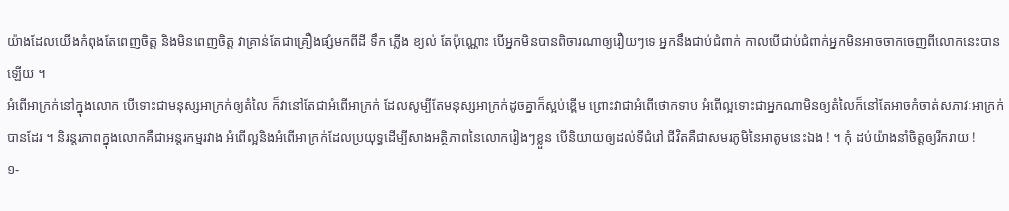យ៉ាងដែលយើងកំពុងតែពេញចិត្ត និងមិនពេញចិត្ត វាគ្រាន់តែជាគ្រឿងផ្សំមកពីដី ទឹក ភ្លើង ខ្យល់ តែប៉ុណ្ណោះ បើអ្នកមិនបានពិចារណាឲ្យរឿយៗទេ អ្នកនឹងជាប់ជំពាក់ កាលបើជាប់ជំពាក់អ្នកមិនអាចចាកចេញពីលោកនេះបានឡើយ ។
អំពើអាក្រក់នៅក្នុងលោក បើទោះជាមនុស្សអាក្រក់ឲ្យតំលៃ ក៏វានៅតែជាអំពើអាក្រក់ ដែលសូម្បីតែមនុស្សអាក្រក់ដូចគ្នាក៏ស្អប់ខ្ពើម ព្រោះវាជាអំពើថោកទាប អំពើល្អទោះជាអ្នកណាមិនឲ្យតំលៃក៏នៅតែអាចកំចាត់សភាវៈអាក្រក់បានដែរ ។ និរន្តរភាពក្នុងលោកគឺជាអន្តរកម្មរវាង អំពើល្អនិងអំពើអាក្រក់ដែលប្រយុទ្ធដើម្បីសាងអត្ថិភាពនៃលោករៀងៗខ្លួន បើនិយាយឲ្យដល់ទីជំរៅ ជីវិតគឺជាសមរភូមិនៃអាតូមនេះឯង ! ។ កុំ ដប់យ៉ាងនាំចិត្តឲ្យរីករាយ !
១-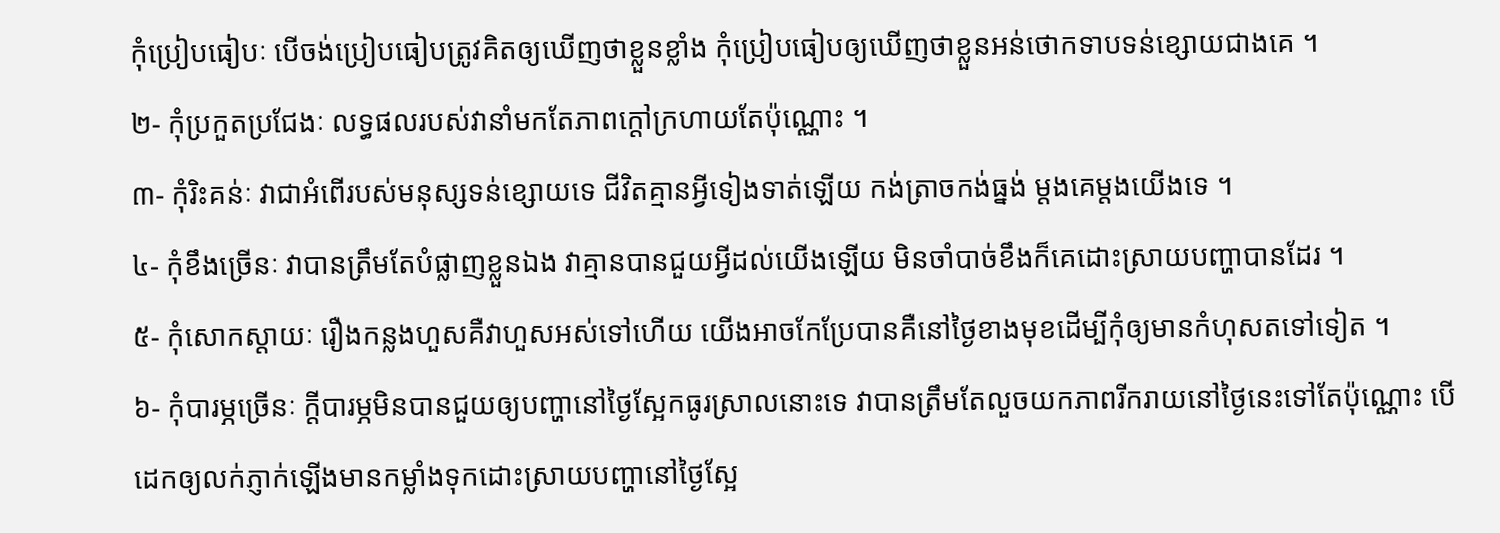កុំប្រៀបធៀបៈ បើចង់ប្រៀបធៀបត្រូវគិតឲ្យឃើញថាខ្លួនខ្លាំង កុំប្រៀបធៀបឲ្យឃើញថាខ្លួនអន់ថោកទាបទន់ខ្សោយជាងគេ ។
២- កុំប្រកួតប្រជែងៈ លទ្ធផលរបស់វានាំមកតែភាពក្តៅក្រហាយតែប៉ុណ្ណោះ ។
៣- កុំរិះគន់ៈ វាជាអំពើរបស់មនុស្សទន់ខ្សោយទេ ជីវិតគ្មានអ្វីទៀងទាត់ឡើយ កង់ត្រាចកង់ធ្នង់ ម្តងគេម្តងយើងទេ ។
៤- កុំខឹងច្រើនៈ វាបានត្រឹមតែបំផ្លាញខ្លួនឯង វាគ្មានបានជួយអ្វីដល់យើងឡើយ មិនចាំបាច់ខឹងក៏គេដោះស្រាយបញ្ហាបានដែរ ។
៥- កុំសោកស្តាយៈ រឿងកន្លងហួសគឺវាហួសអស់ទៅហើយ យើងអាចកែប្រែបានគឺនៅថ្ងៃខាងមុខដើម្បីកុំឲ្យមានកំហុសតទៅទៀត ។
៦- កុំបារម្ភច្រើនៈ ក្តីបារម្ភមិនបានជួយឲ្យបញ្ហានៅថ្ងៃស្អែកធូរស្រាលនោះទេ វាបានត្រឹមតែលួចយកភាពរីករាយនៅថ្ងៃនេះទៅតែប៉ុណ្ណោះ បើដេកឲ្យលក់ភ្ញាក់ឡើងមានកម្លាំងទុកដោះស្រាយបញ្ហានៅថ្ងៃស្អែ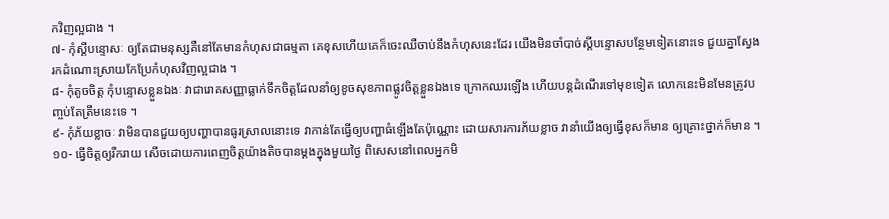កវិញល្អជាង ។
៧- កុំស្តីបន្ទោសៈ ឲ្យតែជាមនុស្សគឺនៅតែមានកំហុសជាធម្មតា គេខុសហើយគេក៏ចេះឈឺចាប់នឹងកំហុសនេះដែរ យើងមិនចាំបាច់ស្តីបន្ទោសបន្ថែមទៀតនោះទេ ជួយគ្នាស្វែងរកដំណោះស្រាយកែប្រែកំហុសវិញល្អជាង ។
៨- កុំតូចចិត្ត កុំបន្ទោសខ្លួនឯងៈ វាជារោគសញ្ញាធ្លាក់ទឹកចិត្តដែលនាំឲ្យខូចសុខភាពផ្លូវចិត្តខ្លួនឯងទេ ក្រោកឈរឡើង ហើយបន្តដំណើរទៅមុខទៀត លោកនេះមិនមែនត្រូវបញ្ចប់តែត្រឹមនេះទេ ។
៩- កុំភ័យខ្លាចៈ វាមិនបានជួយឲ្យបញ្ហាបានធូរស្រាលនោះទេ វាកាន់តែធ្វើឲ្យបញ្ហាធំឡើងតែប៉ុណ្ណោះ ដោយសារការភ័យខ្លាច វានាំយើងឲ្យធ្វើខុសក៏មាន ឲ្យគ្រោះថ្នាក់ក៏មាន ។
១០- ធ្វើចិត្តឲ្យរីករាយ សើចដោយការពេញចិត្តយ៉ាងតិចបានម្តងក្នុងមួយថ្ងៃ ពិសេសនៅពេលអ្នកមិ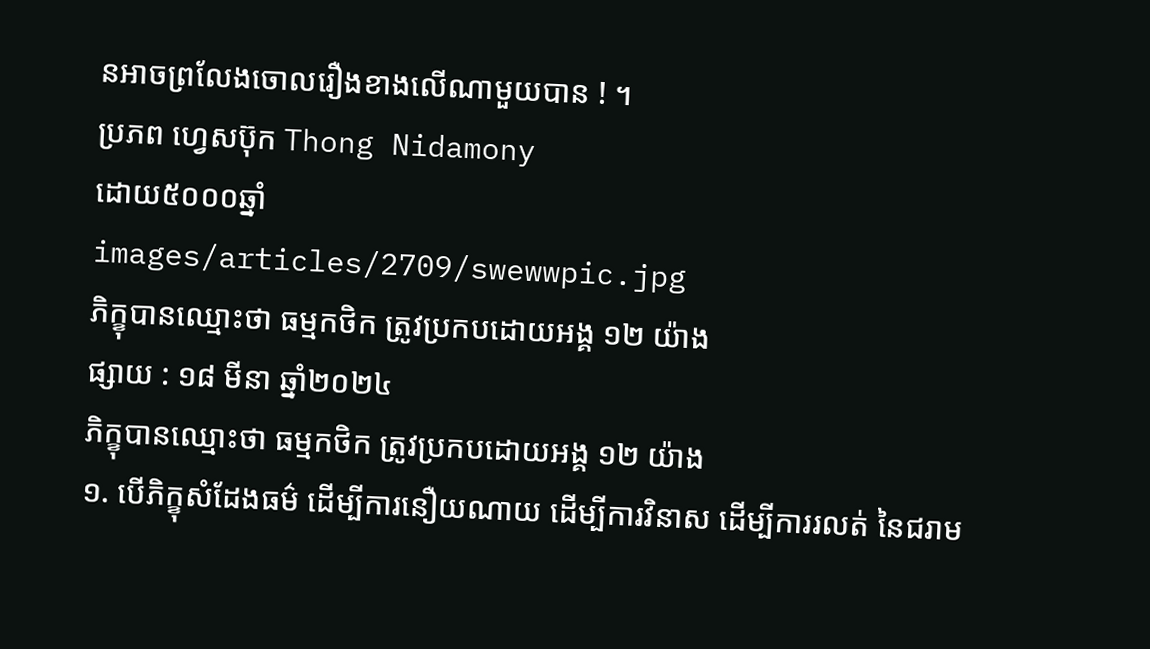នអាចព្រលែងចោលរឿងខាងលើណាមួយបាន ! ។
ប្រភព ហ្វេសប៊ុក Thong Nidamony
ដោយ៥០០០ឆ្នាំ
images/articles/2709/swewwpic.jpg
ភិក្ខុបានឈ្មោះថា ធម្មកថិក ត្រូវប្រកបដោយអង្គ ១២ យ៉ាង
ផ្សាយ : ១៨ មីនា ឆ្នាំ២០២៤
ភិក្ខុបានឈ្មោះថា ធម្មកថិក ត្រូវប្រកបដោយអង្គ ១២ យ៉ាង
១. បើភិក្ខុសំដែងធម៌ ដើម្បីការនឿយណាយ ដើម្បីការវិនាស ដើម្បីការរលត់ នៃជរាម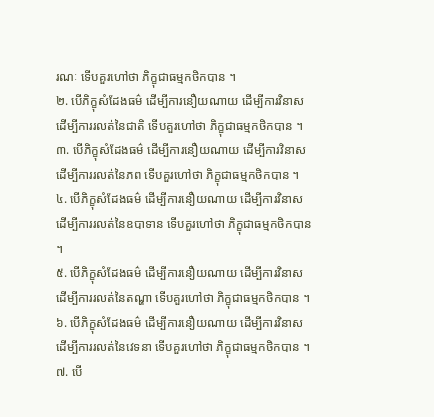រណៈ ទើបគួរហៅថា ភិក្ខុជាធម្មកថិកបាន ។
២. បើភិក្ខុសំដែងធម៌ ដើម្បីការនឿយណាយ ដើម្បីការវិនាស ដើម្បីការរលត់នៃជាតិ ទើបគួរហៅថា ភិក្ខុជាធម្មកថិកបាន ។
៣. បើភិក្ខុសំដែងធម៌ ដើម្បីការនឿយណាយ ដើម្បីការវិនាស ដើម្បីការរលត់នៃភព ទើបគួរហៅថា ភិក្ខុជាធម្មកថិកបាន ។
៤. បើភិក្ខុសំដែងធម៌ ដើម្បីការនឿយណាយ ដើម្បីការវិនាស ដើម្បីការរលត់នៃឧបាទាន ទើបគួរហៅថា ភិក្ខុជាធម្មកថិកបាន ។
៥. បើភិក្ខុសំដែងធម៌ ដើម្បីការនឿយណាយ ដើម្បីការវិនាស ដើម្បីការរលត់នៃតណ្ហា ទើបគួរហៅថា ភិក្ខុជាធម្មកថិកបាន ។
៦. បើភិក្ខុសំដែងធម៌ ដើម្បីការនឿយណាយ ដើម្បីការវិនាស ដើម្បីការរលត់នៃវេទនា ទើបគួរហៅថា ភិក្ខុជាធម្មកថិកបាន ។
៧. បើ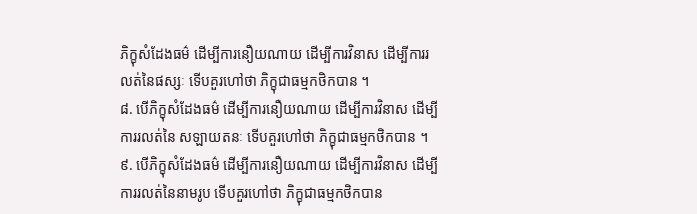ភិក្ខុសំដែងធម៌ ដើម្បីការនឿយណាយ ដើម្បីការវិនាស ដើម្បីការរលត់នៃផស្សៈ ទើបគួរហៅថា ភិក្ខុជាធម្មកថិកបាន ។
៨. បើភិក្ខុសំដែងធម៌ ដើម្បីការនឿយណាយ ដើម្បីការវិនាស ដើម្បីការរលត់នៃ សឡាយតនៈ ទើបគួរហៅថា ភិក្ខុជាធម្មកថិកបាន ។
៩. បើភិក្ខុសំដែងធម៌ ដើម្បីការនឿយណាយ ដើម្បីការវិនាស ដើម្បីការរលត់នៃនាមរូប ទើបគួរហៅថា ភិក្ខុជាធម្មកថិកបាន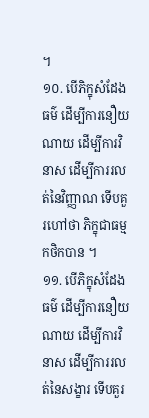។
១០. បើភិក្ខុសំដែងធម៌ ដើម្បីការនឿយណាយ ដើម្បីការវិនាស ដើម្បីការរលត់នៃវិញ្ញាណ ទើបគួរហៅថា ភិក្ខុជាធម្មកថិកបាន ។
១១. បើភិក្ខុសំដែងធម៌ ដើម្បីការនឿយណាយ ដើម្បីការវិនាស ដើម្បីការរលត់នៃសង្ខារ ទើបគួរ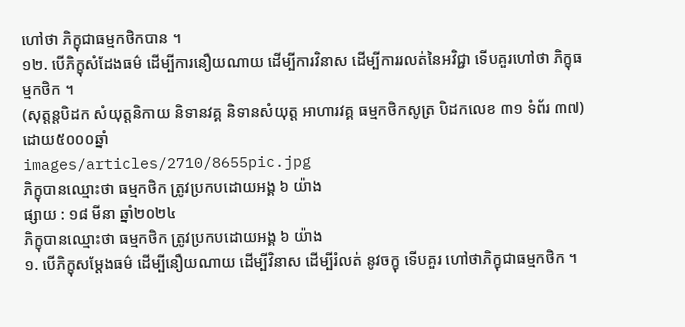ហៅថា ភិក្ខុជាធម្មកថិកបាន ។
១២. បើភិក្ខុសំដែងធម៌ ដើម្បីការនឿយណាយ ដើម្បីការវិនាស ដើម្បីការរលត់នៃអវិជ្ជា ទើបគួរហៅថា ភិក្ខុធម្មកថិក ។
(សុត្តន្តបិដក សំយុត្តនិកាយ និទានវគ្គ និទានសំយុត្ត អាហារវគ្គ ធម្មកថិកសូត្រ បិដកលេខ ៣១ ទំព័រ ៣៧)
ដោយ៥០០០ឆ្នាំ
images/articles/2710/8655pic.jpg
ភិក្ខុបានឈ្មោះថា ធម្មកថិក ត្រូវប្រកបដោយអង្គ ៦ យ៉ាង
ផ្សាយ : ១៨ មីនា ឆ្នាំ២០២៤
ភិក្ខុបានឈ្មោះថា ធម្មកថិក ត្រូវប្រកបដោយអង្គ ៦ យ៉ាង
១. បើភិក្ខុសម្តែងធម៌ ដើម្បីនឿយណាយ ដើម្បីវិនាស ដើម្បីរំលត់ នូវចក្ខុ ទើបគួរ ហៅថាភិក្ខុជាធម្មកថិក ។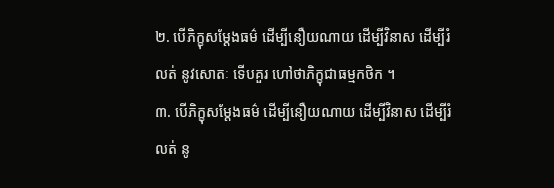២. បើភិក្ខុសម្តែងធម៌ ដើម្បីនឿយណាយ ដើម្បីវិនាស ដើម្បីរំលត់ នូវសោតៈ ទើបគួរ ហៅថាភិក្ខុជាធម្មកថិក ។
៣. បើភិក្ខុសម្តែងធម៌ ដើម្បីនឿយណាយ ដើម្បីវិនាស ដើម្បីរំលត់ នូ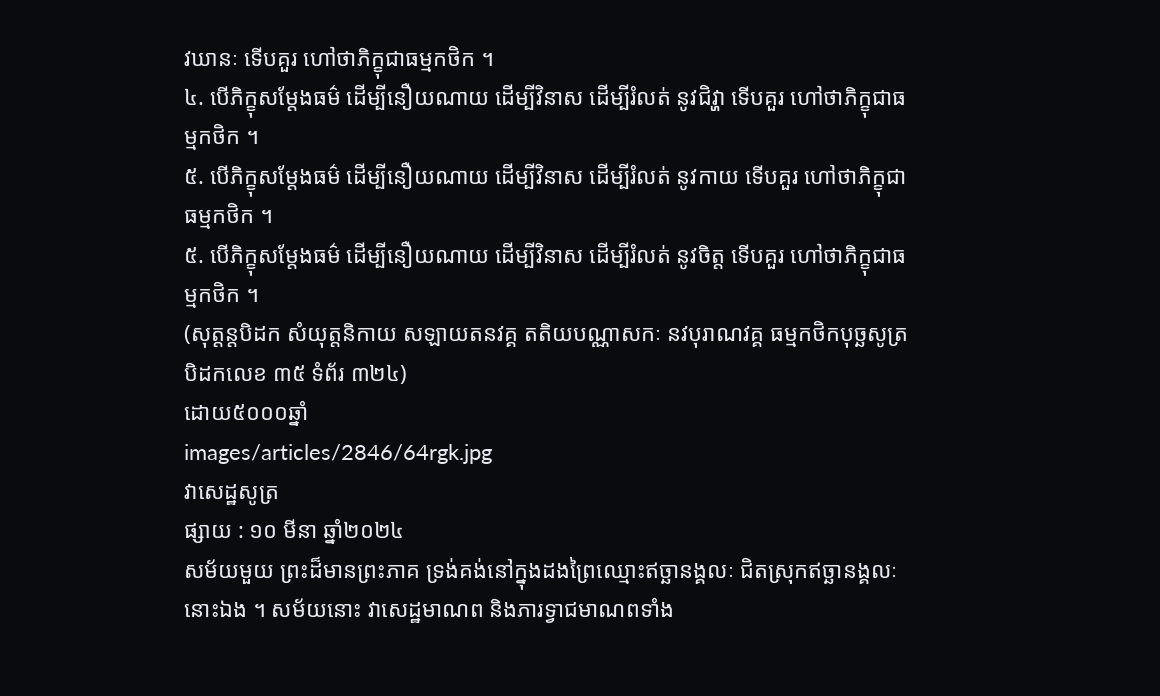វឃានៈ ទើបគួរ ហៅថាភិក្ខុជាធម្មកថិក ។
៤. បើភិក្ខុសម្តែងធម៌ ដើម្បីនឿយណាយ ដើម្បីវិនាស ដើម្បីរំលត់ នូវជិវ្ហា ទើបគួរ ហៅថាភិក្ខុជាធម្មកថិក ។
៥. បើភិក្ខុសម្តែងធម៌ ដើម្បីនឿយណាយ ដើម្បីវិនាស ដើម្បីរំលត់ នូវកាយ ទើបគួរ ហៅថាភិក្ខុជាធម្មកថិក ។
៥. បើភិក្ខុសម្តែងធម៌ ដើម្បីនឿយណាយ ដើម្បីវិនាស ដើម្បីរំលត់ នូវចិត្ត ទើបគួរ ហៅថាភិក្ខុជាធម្មកថិក ។
(សុត្តន្តបិដក សំយុត្តនិកាយ សឡាយតនវគ្គ តតិយបណ្ណាសកៈ នវបុរាណវគ្គ ធម្មកថិកបុច្ឆសូត្រ បិដកលេខ ៣៥ ទំព័រ ៣២៤)
ដោយ៥០០០ឆ្នាំ
images/articles/2846/64rgk.jpg
វាសេដ្ឋសូត្រ
ផ្សាយ : ១០ មីនា ឆ្នាំ២០២៤
សម័យមួយ ព្រះដ៏មានព្រះភាគ ទ្រង់គង់នៅក្នុងដងព្រៃឈ្មោះឥច្ឆានង្គលៈ ជិតស្រុកឥច្ឆានង្គលៈនោះឯង ។ សម័យនោះ វាសេដ្ឋមាណព និងភារទ្វាជមាណពទាំង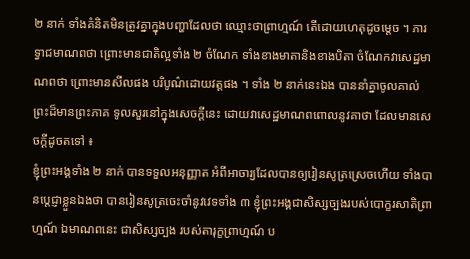២ នាក់ ទាំងគំនិតមិនត្រូវគ្នាក្នុងបញ្ហាដែលថា ឈ្មោះថាព្រាហ្មណ៍ តើដោយហេតុដូចម្ដេច ។ ភារទ្វាជមាណពថា ព្រោះមានជាតិល្អទាំង ២ ចំណែក ទាំងខាងមាតានិងខាងបិតា ចំណែកវាសេដ្ឋមាណពថា ព្រោះមានសីលផង បរិបូណ៌ដោយវត្តផង ។ ទាំង ២ នាក់នេះឯង បាននាំគ្នាចូលគាល់ព្រះដ៏មានព្រះភាគ ទូលសួរនៅក្នុងសេចក្ដីនេះ ដោយវាសេដ្ឋមាណពពោលនូវគាថា ដែលមានសេចក្ដីដូចតទៅ ៖
ខ្ញុំព្រះអង្គទាំង ២ នាក់ បានទទួលអនុញ្ញាត អំពីអាចារ្យដែលបានឲ្យរៀនសូត្រស្រេចហើយ ទាំងបានប្ដេជ្ញាខ្លួនឯងថា បានរៀនសូត្រចេះចាំនូវវេទទាំង ៣ ខ្ញុំព្រះអង្គជាសិស្សច្បងរបស់បោក្ខរសាតិព្រាហ្មណ៍ ឯមាណពនេះ ជាសិស្សច្បង របស់តារុក្ខព្រាហ្មណ៍ ប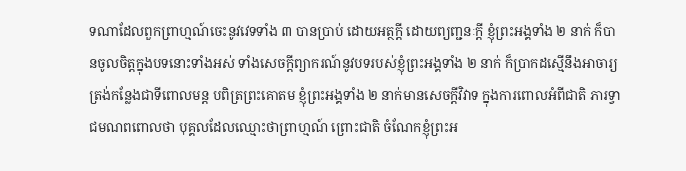ទណាដែលពួកព្រាហ្មណ៍ចេះនូវវេទទាំង ៣ បានប្រាប់ ដោយអត្ថក្ដី ដោយព្យញ្ជនៈក្ដី ខ្ញុំព្រះអង្គទាំង ២ នាក់ ក៏បានចូលចិត្តក្នុងបទនោះទាំងអស់ ទាំងសេចក្ដីព្យាករណ៍នូវបទរបស់ខ្ញុំព្រះអង្គទាំង ២ នាក់ ក៏ប្រាកដស្មើនឹងអាចារ្យ ត្រង់កន្លែងជាទីពោលមន្ត បពិត្រព្រះគោតម ខ្ញុំព្រះអង្គទាំង ២ នាក់មានសេចក្ដីវិវាទ ក្នុងការពោលអំពីជាតិ ភារទ្វាជមណពពោលថា បុគ្គលដែលឈ្មោះថាព្រាហ្មណ៍ ព្រោះជាតិ ចំណែកខ្ញុំព្រះអ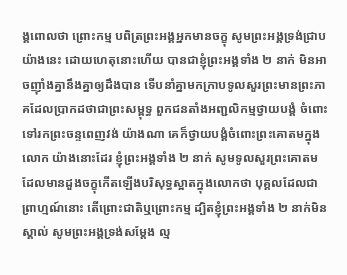ង្គពោលថា ព្រោះកម្ម បពិត្រព្រះអង្គអ្នកមានចក្ខុ សូមព្រះអង្គទ្រង់ជ្រាបយ៉ាងនេះ ដោយហេតុនោះហើយ បានជាខ្ញុំព្រះអង្គទាំង ២ នាក់ មិនអាចញ៉ាំងគ្នានឹងគ្នាឲ្យដឹងបាន ទើបនាំគ្នាមកក្រាបទូលសួរព្រះមានព្រះភាគដែលប្រាកដថាជាព្រះសម្ពុទ្ធ ពួកជនតាំងអញ្ជលិកម្មថ្វាយបង្គំ ចំពោះទៅរកព្រះចន្ទពេញវង់ យ៉ាងណា គេក៏ថ្វាយបង្គំចំពោះព្រះគោតមក្នុងលោក យ៉ាងនោះដែរ ខ្ញុំព្រះអង្គទាំង ២ នាក់ សូមទូលសួរព្រះគោតម ដែលមានដួងចក្ខុកើតឡើងបរិសុទ្ធស្អាតក្នុងលោកថា បុគ្គលដែលជាព្រាហ្មណ៍នោះ តើព្រោះជាតិឬព្រោះកម្ម ដ្បិតខ្ញុំព្រះអង្គទាំង ២ នាក់មិនស្គាល់ សូមព្រះអង្គទ្រង់សម្ដែង ល្ម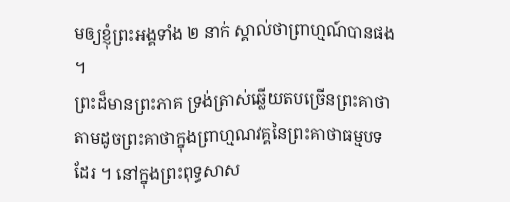មឲ្យខ្ញុំព្រះអង្គទាំង ២ នាក់ ស្គាល់ថាព្រាហ្មណ៍បានផង ។
ព្រះដ៏មានព្រះភាគ ទ្រង់ត្រាស់ឆ្លើយតបច្រើនព្រះគាថា តាមដូចព្រះគាថាក្នុងព្រាហ្មណវគ្គនៃព្រះគាថាធម្មបទដែរ ។ នៅក្នុងព្រះពុទ្ធសាស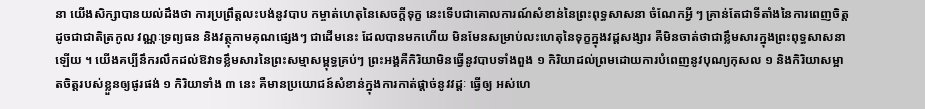នា យើងសិក្សាបានយល់ដឹងថា ការប្រព្រឹត្តលះបង់នូវបាប កម្ចាត់ហេតុនៃសេចក្ដីទុក្ខ នេះទើបជាគោលការណ៍សំខាន់នៃព្រះពុទ្ធសាសនា ចំណែកអ្វី ៗ គ្រាន់តែជាទីតាំងនៃការពេញចិត្ត ដូចជាជាតិត្រកូល វណ្ណៈទ្រព្យធន និងវត្ថុកាមគុណផ្សេងៗ ជាដើមនេះ ដែលបានមកហើយ មិនមែនសម្រាប់លះហេតុនៃទុក្ខក្នុងវដ្ដសង្សារ គឺមិនចាត់ថាជាខ្លឹមសារក្នុងព្រះពុទ្ធសាសនាឡើយ ។ យើងគប្បីនឹករលឹកដល់ឱវាទខ្លឹមសារនៃព្រះសម្មាសម្ពុទ្ធគ្រប់ៗ ព្រះអង្គគឺកិរិយាមិនធ្វើនូវបាបទាំងពួង ១ កិរិយាដល់ព្រមដោយការបំពេញនូវបុណ្យកុសល ១ និងកិរិយាសម្អាតចិត្តរបស់ខ្លួនឲ្យផូរផង់ ១ កិរិយាទាំង ៣ នេះ គឺមានប្រយោជន៍សំខាន់ក្នុងការកាត់ផ្ដាច់នូវវដ្ដៈ ធ្វើឲ្យ អស់ហេ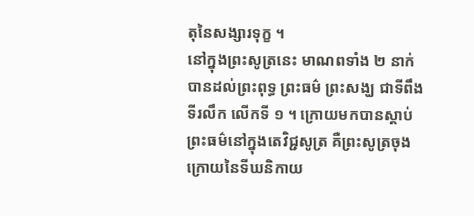តុនៃសង្សារទុក្ខ ។
នៅក្នុងព្រះសូត្រនេះ មាណពទាំង ២ នាក់បានដល់ព្រះពុទ្ធ ព្រះធម៌ ព្រះសង្ឃ ជាទីពឹងទីរលឹក លើកទី ១ ។ ក្រោយមកបានស្ដាប់ព្រះធម៌នៅក្នុងតេវិជ្ជសូត្រ គឺព្រះសូត្រចុងក្រោយនៃទីឃនិកាយ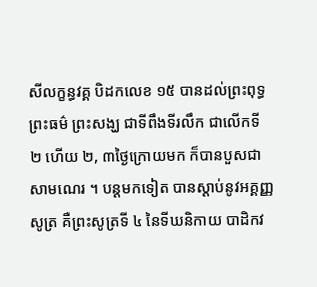សីលក្ខន្ធវគ្គ បិដកលេខ ១៥ បានដល់ព្រះពុទ្ធ ព្រះធម៌ ព្រះសង្ឃ ជាទីពឹងទីរលឹក ជាលើកទី ២ ហើយ ២, ៣ថ្ងៃក្រោយមក ក៏បានបួសជាសាមណេរ ។ បន្តមកទៀត បានស្ដាប់នូវអគ្គញ្ញសូត្រ គឺព្រះសូត្រទី ៤ នៃទីឃនិកាយ បាដិកវ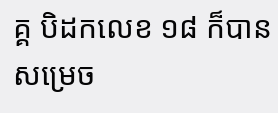គ្គ បិដកលេខ ១៨ ក៏បានសម្រេច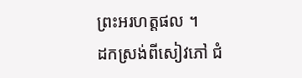ព្រះអរហត្តផល ។
ដកស្រង់ពីសៀវភៅ ជំ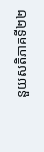នួយសតិភាគទី២២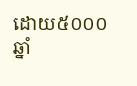ដោយ៥០០០ឆ្នាំ